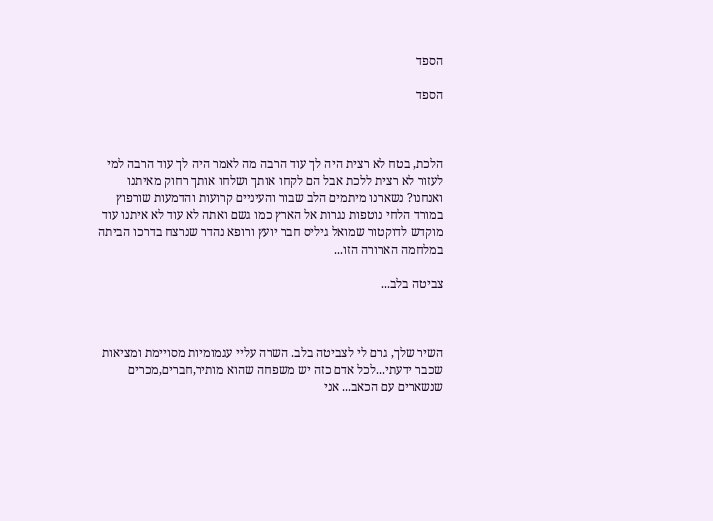הספד

הספד



הלכת, בטח לא רצית היה לך עוד הרבה מה לאמר היה לך עוד הרבה למי לעזור לא רצית ללכת אבל הם לקחו אותך ושלחו אותך רחוק מאיתנו ואנחנו? נשארנו מיתמים הלב שבור והעיניים קרועות והדמעות שורפוץ במורד הלחי נוטפות נגרות אל הארץ כמו גשם ואתה לא עוד לא איתנו עוד מוקדש לדוקטור שמואל גיליס חבר יועץ ורופא נהדר שנרצח בדרכו הביתה במלחמה הארורה הזו...

צביטה בלב...



השיר שלך, גרם לי לצביטה בלב. השרה עליי עגמומיות מסויימת ומציאות שכבר ידעתי...לכל אדם כזה יש משפחה שהוא מותיר,חברים,מכרים שנשארים עם הכאב... אני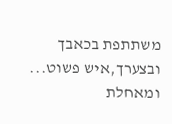משתתפת בכאבך ובצערך,איש פשוט... ומאחלת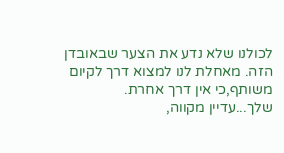לכולנו שלא נדע את הצער שבאובדן הזה. מאחלת לנו למצוא דרך לקיום משותף,כי אין דרך אחרת. שלך...עדיין מקווה,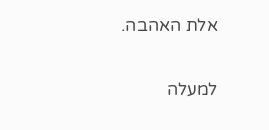אלת האהבה.

למעלה